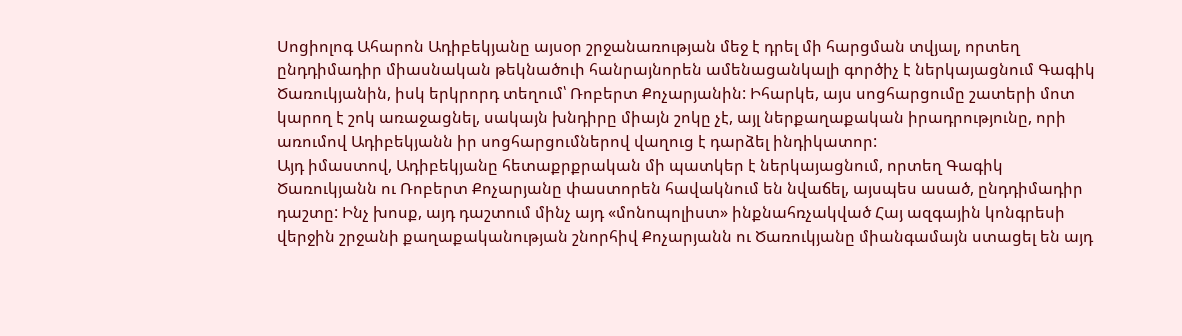Սոցիոլոգ Ահարոն Ադիբեկյանը այսօր շրջանառության մեջ է դրել մի հարցման տվյալ, որտեղ ընդդիմադիր միասնական թեկնածուի հանրայնորեն ամենացանկալի գործիչ է ներկայացնում Գագիկ Ծառուկյանին, իսկ երկրորդ տեղում՝ Ռոբերտ Քոչարյանին: Իհարկե, այս սոցհարցումը շատերի մոտ կարող է շոկ առաջացնել, սակայն խնդիրը միայն շոկը չէ, այլ ներքաղաքական իրադրությունը, որի առումով Ադիբեկյանն իր սոցհարցումներով վաղուց է դարձել ինդիկատոր:
Այդ իմաստով, Ադիբեկյանը հետաքրքրական մի պատկեր է ներկայացնում, որտեղ Գագիկ Ծառուկյանն ու Ռոբերտ Քոչարյանը փաստորեն հավակնում են նվաճել, այսպես ասած, ընդդիմադիր դաշտը: Ինչ խոսք, այդ դաշտում մինչ այդ «մոնոպոլիստ» ինքնահռչակված Հայ ազգային կոնգրեսի վերջին շրջանի քաղաքականության շնորհիվ Քոչարյանն ու Ծառուկյանը միանգամայն ստացել են այդ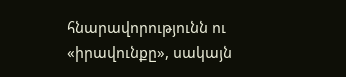հնարավորությունն ու «իրավունքը», սակայն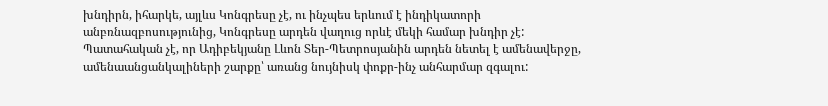խնդիրն, իհարկե, այլևս Կոնգրեսը չէ, ու ինչպես երևում է ինդիկատորի անբռնազբոսությունից, Կոնգրեսը արդեն վաղուց որևէ մեկի համար խնդիր չէ:
Պատահական չէ, որ Ադիբեկյանը Լևոն Տեր-Պետրոսյանին արդեն նետել է ամենավերջը, ամենաանցանկալիների շարքը՝ առանց նույնիսկ փոքր-ինչ անհարմար զգալու: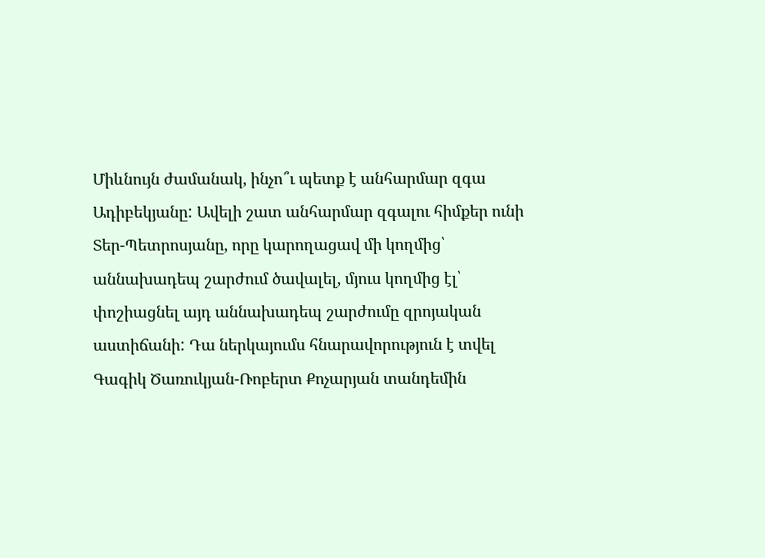Միևնույն ժամանակ, ինչո՞ւ պետք է անհարմար զգա Ադիբեկյանը: Ավելի շատ անհարմար զգալու հիմքեր ունի Տեր-Պետրոսյանը, որը կարողացավ մի կողմից՝ աննախադեպ շարժում ծավալել, մյուս կողմից էլ՝ փոշիացնել այդ աննախադեպ շարժումը զրոյական աստիճանի: Դա ներկայումս հնարավորություն է տվել Գագիկ Ծառուկյան-Ռոբերտ Քոչարյան տանդեմին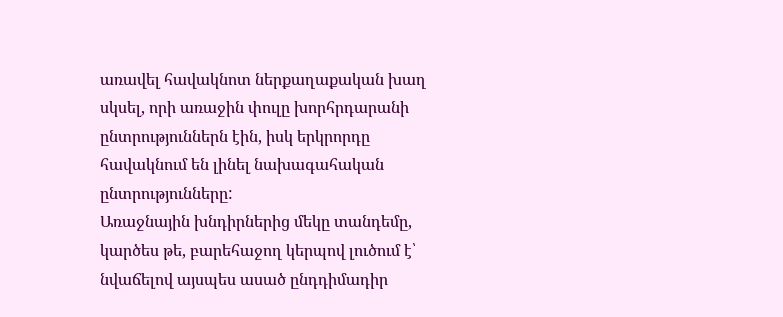առավել հավակնոտ ներքաղաքական խաղ սկսել, որի առաջին փուլը խորհրդարանի ընտրություններն էին, իսկ երկրորդը հավակնում են լինել նախագահական ընտրությունները:
Առաջնային խնդիրներից մեկը տանդեմը, կարծես թե, բարեհաջող կերպով լուծում է՝ նվաճելով այսպես ասած ընդդիմադիր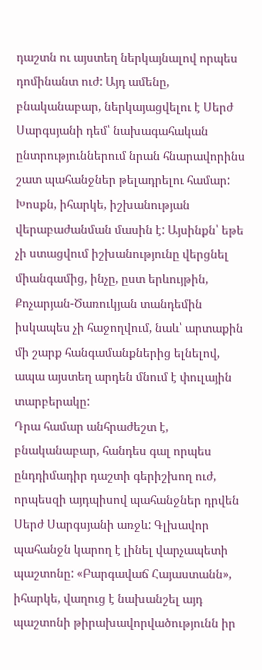դաշտն ու այստեղ ներկայնալով որպես դոմինանտ ուժ: Այդ ամենը, բնականաբար, ներկայացվելու է Սերժ Սարգսյանի դեմ՝ նախագահական ընտրություններում նրան հնարավորինս շատ պահանջներ թելադրելու համար: Խոսքն, իհարկե, իշխանության վերաբաժանման մասին է: Այսինքն՝ եթե չի ստացվում իշխանությունը վերցնել միանգամից, ինչը, ըստ երևույթին, Քոչարյան-Ծառուկյան տանդեմին իսկապես չի հաջողվում, նաև՝ արտաքին մի շարք հանգամանքներից ելնելով, ապա այստեղ արդեն մնում է փուլային տարբերակը:
Դրա համար անհրաժեշտ է, բնականաբար, հանդես գալ որպես ընդդիմադիր դաշտի գերիշխող ուժ, որպեսզի այդպիսով պահանջներ դրվեն Սերժ Սարգսյանի առջև: Գլխավոր պահանջն կարող է լինել վարչապետի պաշտոնը: «Բարգավաճ Հայաստանն», իհարկե, վաղուց է նախանշել այդ պաշտոնի թիրախավորվածությունն իր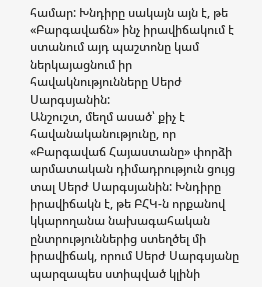համար: Խնդիրը սակայն այն է, թե «Բարգավաճն» ինչ իրավիճակում է ստանում այդ պաշտոնը կամ ներկայացնում իր հավակնությունները Սերժ Սարգսյանին:
Անշուշտ, մեղմ ասած՝ քիչ է հավանականությունը, որ «Բարգավաճ Հայաստանը» փորձի արմատական դիմադրություն ցույց տալ Սերժ Սարգսյանին: Խնդիրը իրավիճակն է, թե ԲՀԿ-ն որքանով կկարողանա նախագահական ընտրություններից ստեղծել մի իրավիճակ, որում Սերժ Սարգսյանը պարզապես ստիպված կլինի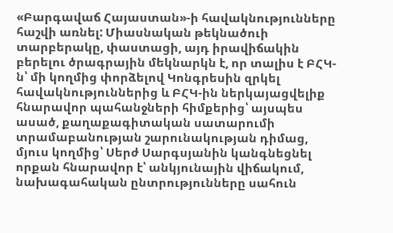«Բարգավաճ Հայաստան»-ի հավակնությունները հաշվի առնել: Միասնական թեկնածուի տարբերակը, փաստացի, այդ իրավիճակին բերելու ծրագրային մեկնարկն է, որ տալիս է ԲՀԿ-ն՝ մի կողմից փորձելով Կոնգրեսին զրկել հավակնություններից և ԲՀԿ-ին ներկայացվելիք հնարավոր պահանջների հիմքերից՝ այսպես ասած, քաղաքագիտական սատարումի տրամաբանության շարունակության դիմաց, մյուս կողմից՝ Սերժ Սարգսյանին կանգնեցնել որքան հնարավոր է՝ անկյունային վիճակում, նախագահական ընտրությունները սահուն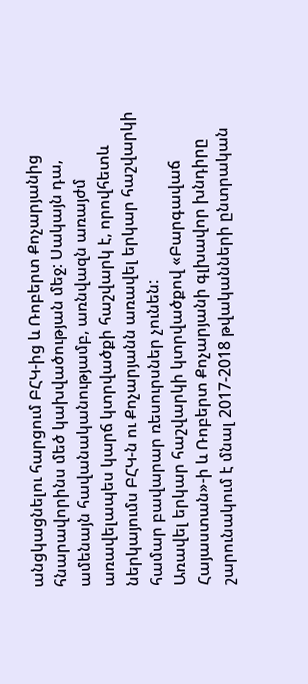անցկացնելու հարցում ԲՀԿ-ից և Ռոբերտ Քոչարյանից հնարավորինս մեծ կախվածության մեջ: Սակայն դա, ամենայն հավանականությամբ, առնվազն առայժմ առավելապես կարճ կտրվածքի հաշվարկ է, որովհետև ներկայումս ԲՀԿ-ն ու Քոչարյանն առավել երկար հաշվարկի համար բավարար ռեսուրսներ չունեն:
Առավել երկար հաշվարկի կտրվածքով «Բարգավաճ Հայաստան»-ի և Ռոբերտ Քոչարյանի գլխավոր խնդիրը շարունակում է մնալ 2017-2018 թվականների ընտրական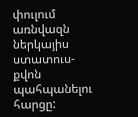փուլում առնվազն ներկայիս ստատուս-քվոն պահպանելու հարցը: